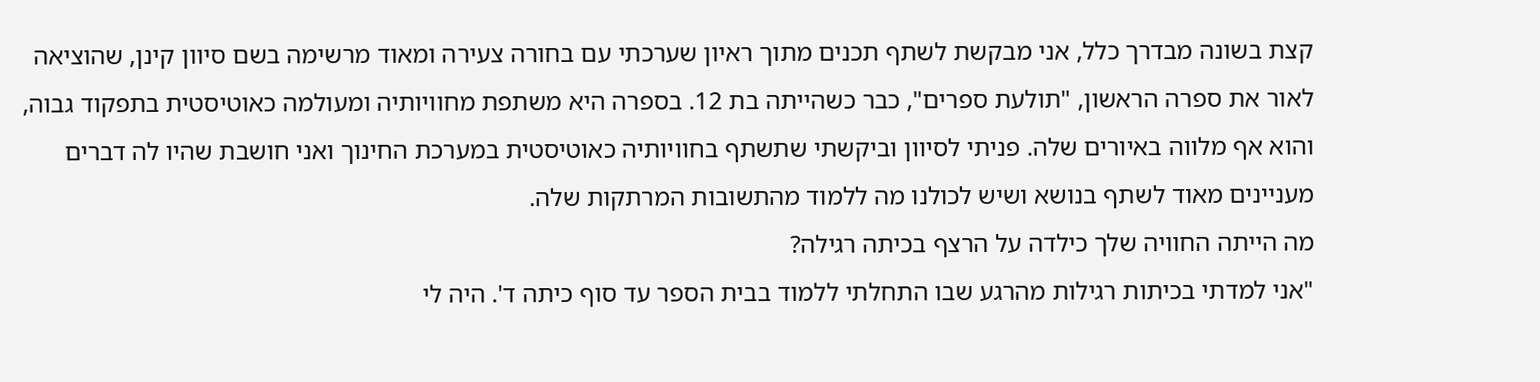קצת בשונה מבדרך כלל, אני מבקשת לשתף תכנים מתוך ראיון שערכתי עם בחורה צעירה ומאוד מרשימה בשם סיוון קינן, שהוציאה לאור את ספרה הראשון, "תולעת ספרים", כבר כשהייתה בת 12. בספרה היא משתפת מחוויותיה ומעולמה כאוטיסטית בתפקוד גבוה, והוא אף מלווה באיורים שלה. פניתי לסיוון וביקשתי שתשתף בחוויותיה כאוטיסטית במערכת החינוך ואני חושבת שהיו לה דברים מעניינים מאוד לשתף בנושא ושיש לכולנו מה ללמוד מהתשובות המרתקות שלה.
מה הייתה החוויה שלך כילדה על הרצף בכיתה רגילה?
"אני למדתי בכיתות רגילות מהרגע שבו התחלתי ללמוד בבית הספר עד סוף כיתה ד'. היה לי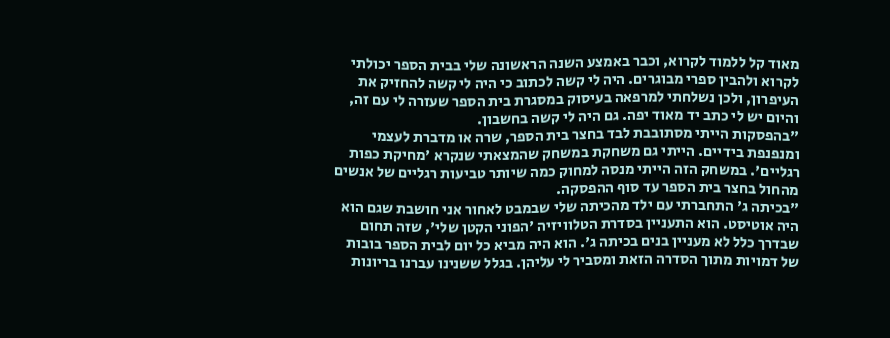מאוד קל ללמוד לקרוא, וכבר באמצע השנה הראשונה שלי בבית הספר יכולתי לקרוא ולהבין ספרי מבוגרים. היה לי קשה לכתוב כי היה לי קשה להחזיק את העיפרון, ולכן נשלחתי למרפאה בעיסוק במסגרת בית הספר שעזרה לי עם זה, והיום יש לי כתב יד מאוד יפה. גם היה לי קשה בחשבון.
"בהפסקות הייתי מסתובבת לבד בחצר בית הספר, שרה או מדברת לעצמי ומנפנפת בידיים. הייתי גם משחקת במשחק שהמצאתי שנקרא 'מחיקת כפות רגליים'. במשחק הזה הייתי מנסה למחוק כמה שיותר טביעות רגליים של אנשים מהחול בחצר בית הספר עד סוף ההפסקה.
"בכיתה ג' התחברתי עם ילד מהכיתה שלי שבמבט לאחור אני חושבת שגם הוא היה אוטיסט. הוא התעניין בסדרת הטלוויזיה 'הפוני הקטן שלי', שזה תחום שבדרך כלל לא מעניין בנים בכיתה ג'. הוא היה מביא כל יום לבית הספר בובות של דמויות מתוך הסדרה הזאת ומסביר לי עליהן. בגלל ששנינו עברנו בריונות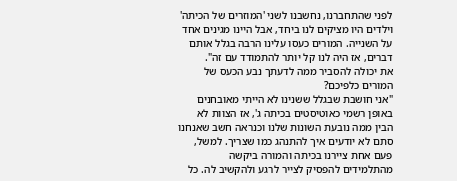לפני שהתחברנו, נחשבנו לשני 'המוזרים של הכיתה' וילדים היו מציקים לנו ביחד, אבל היינו מגינים אחד על השנייה. המורים כעסו עלינו הרבה בגלל אותם דברים, אז היה לנו קל יותר להתמודד עם זה".
את יכולה להסביר ממה לדעתך נבע הכעס של המורים כלפיכם?
"אני חושבת שבגלל ששנינו לא הייתי מאובחנים באופן רשמי כאוטיסטים בכיתה ג', אז הצוות לא הבין ממה נובעת השונות שלנו וכנראה חשב שאנחנו סתם לא יודעים איך להתנהג כמו שצריך. למשל, פעם אחת ציירנו בכיתה והמורה ביקשה מהתלמידים להפסיק לצייר לרגע ולהקשיב לה. כל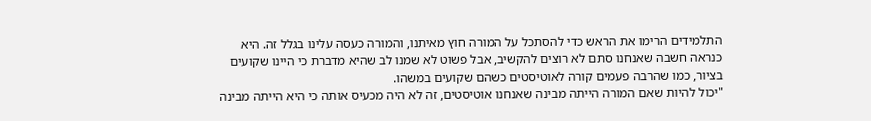התלמידים הרימו את הראש כדי להסתכל על המורה חוץ מאיתנו, והמורה כעסה עלינו בגלל זה. היא כנראה חשבה שאנחנו סתם לא רוצים להקשיב, אבל פשוט לא שמנו לב שהיא מדברת כי היינו שקועים בציור, כמו שהרבה פעמים קורה לאוטיסטים כשהם שקועים במשהו.
"יכול להיות שאם המורה הייתה מבינה שאנחנו אוטיסטים, זה לא היה מכעיס אותה כי היא הייתה מבינה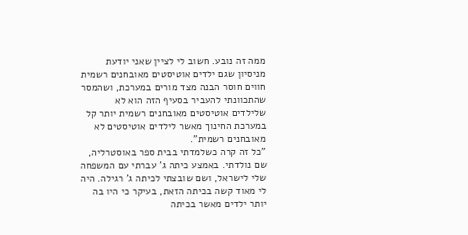ממה זה נובע. חשוב לי לציין שאני יודעת מניסיון שגם ילדים אוטיסטים מאובחנים רשמית חווים חוסר הבנה מצד מורים במערכת, ושהמסר שהתכוונתי להעביר בסעיף הזה הוא לא שלילדים אוטיסטים מאובחנים רשמית יותר קל במערכת החינוך מאשר לילדים אוטיסטים לא מאובחנים רשמית".
"כל זה קרה כשלמדתי בבית ספר באוסטרליה, שם נולדתי. באמצע כיתה ג' עברתי עם המשפחה שלי לישראל, ושם שובצתי לכיתה ג' רגילה. היה לי מאוד קשה בכיתה הזאת, בעיקר כי היו בה יותר ילדים מאשר בכיתה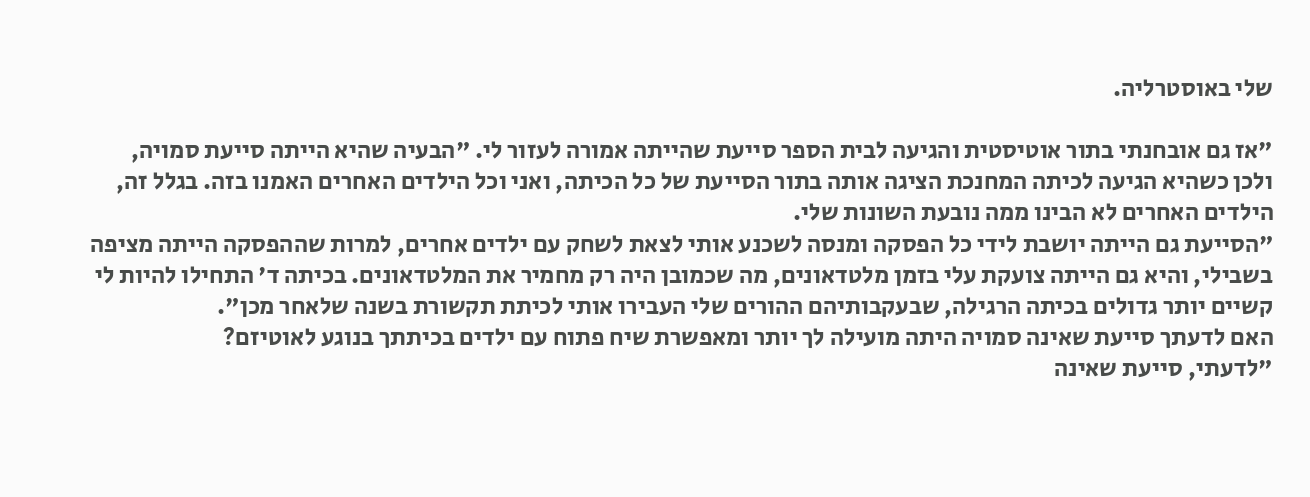שלי באוסטרליה.

"אז גם אובחנתי בתור אוטיסטית והגיעה לבית הספר סייעת שהייתה אמורה לעזור לי. "הבעיה שהיא הייתה סייעת סמויה, ולכן כשהיא הגיעה לכיתה המחנכת הציגה אותה בתור הסייעת של כל הכיתה, ואני וכל הילדים האחרים האמנו בזה. בגלל זה, הילדים האחרים לא הבינו ממה נובעת השונות שלי.
"הסייעת גם הייתה יושבת לידי כל הפסקה ומנסה לשכנע אותי לצאת לשחק עם ילדים אחרים, למרות שההפסקה הייתה מציפה בשבילי, והיא גם הייתה צועקת עלי בזמן מלטדאונים, מה שכמובן היה רק מחמיר את המלטדאונים. בכיתה ד' התחילו להיות לי קשיים יותר גדולים בכיתה הרגילה, שבעקבותיהם ההורים שלי העבירו אותי לכיתת תקשורת בשנה שלאחר מכן".
האם לדעתך סייעת שאינה סמויה היתה מועילה לך יותר ומאפשרת שיח פתוח עם ילדים בכיתתך בנוגע לאוטיזם?
"לדעתי, סייעת שאינה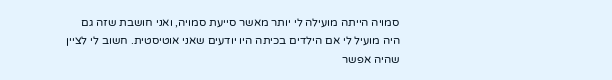סמויה הייתה מועילה לי יותר מאשר סייעת סמויה, ואני חושבת שזה גם היה מועיל לי אם הילדים בכיתה היו יודעים שאני אוטיסטית. חשוב לי לציין שהיה אפשר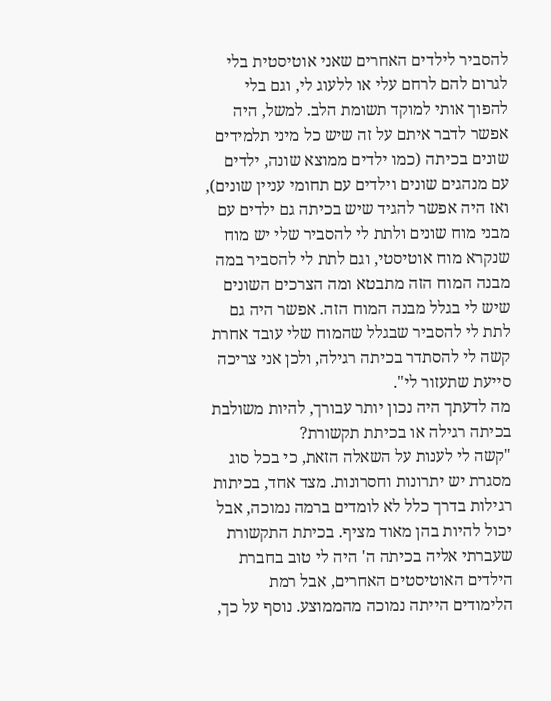להסביר לילדים האחרים שאני אוטיסטית בלי לגרום להם לרחם עלי או ללעוג לי, וגם בלי להפוך אותי למוקד תשומת הלב. למשל, היה אפשר לדבר איתם על זה שיש כל מיני תלמידים שונים בכיתה (כמו ילדים ממוצא שונה, ילדים עם מנהגים שונים וילדים עם תחומי עניין שונים), ואז היה אפשר להגיד שיש בכיתה גם ילדים עם מבני מוח שונים ולתת לי להסביר שלי יש מוח שנקרא מוח אוטיסטי, וגם לתת לי להסביר במה מבנה המוח הזה מתבטא ומה הצרכים השונים שיש לי בגלל מבנה המוח הזה. אפשר היה גם לתת לי להסביר שבגלל שהמוח שלי עובד אחרת קשה לי להסתדר בכיתה רגילה, ולכן אני צריכה סייעת שתעזור לי".
מה לדעתך היה נכון יותר עבורך, להיות משולבת בכיתה רגילה או בכיתת תקשורת?
"קשה לי לענות על השאלה הזאת, כי בכל סוג מסגרת יש יתרונות וחסרונות. מצד אחד, בכיתות רגילות בדרך כלל לא לומדים ברמה נמוכה, אבל יכול להיות בהן מאוד מציף. בכיתת התקשורת שעברתי אליה בכיתה ה' היה לי טוב בחברת הילדים האוטיסטים האחרים, אבל רמת הלימודים הייתה נמוכה מהממוצע. נוסף על כך,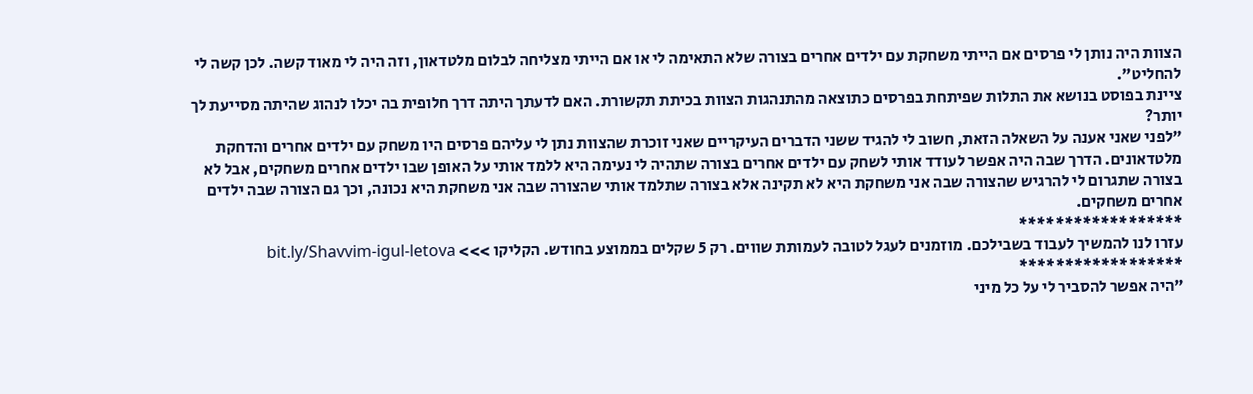הצוות היה נותן לי פרסים אם הייתי משחקת עם ילדים אחרים בצורה שלא התאימה לי או אם הייתי מצליחה לבלום מלטדאון, וזה היה לי מאוד קשה. לכן קשה לי להחליט".
ציינת בפוסט בנושא את התלות שפיתחת בפרסים כתוצאה מהתנהגות הצוות בכיתת תקשורת. האם לדעתך היתה דרך חלופית בה יכלו לנהוג שהיתה מסייעת לך יותר?
"לפני שאני אענה על השאלה הזאת, חשוב לי להגיד ששני הדברים העיקריים שאני זוכרת שהצוות נתן לי עליהם פרסים היו משחק עם ילדים אחרים והדחקת מלטדאונים. הדרך שבה היה אפשר לעודד אותי לשחק עם ילדים אחרים בצורה שתהיה לי נעימה היא ללמד אותי על האופן שבו ילדים אחרים משחקים, אבל לא בצורה שתגרום לי להרגיש שהצורה שבה אני משחקת היא לא תקינה אלא בצורה שתלמד אותי שהצורה שבה אני משחקת היא נכונה, וכך גם הצורה שבה ילדים אחרים משחקים.
******************
עזרו לנו להמשיך לעבוד בשבילכם. מוזמנים לעגל לטובה לעמותת שווים. רק 5 שקלים בממוצע בחודש. הקליקו >>> bit.ly/Shavvim-igul-letova
******************
"היה אפשר להסביר לי על כל מיני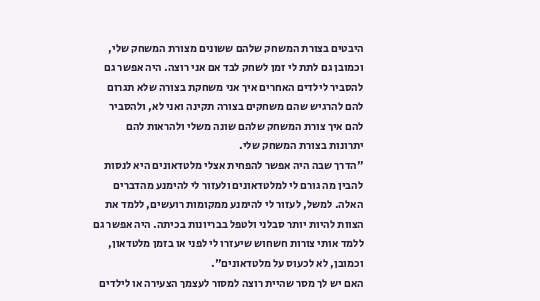היבטים בצורת המשחק שלהם ששונים מצורת המשחק שלי, וכמובן גם לתת לי זמן לשחק לבד אם אני רוצה. היה אפשר גם להסביר לילדים האחרים איך אני משחקת בצורה שלא תגרום להם להרגיש שהם משחקים בצורה תקינה ואני לא, ולהסביר להם איך צורת המשחק שלהם שונה משלי ולהראות להם יתרונות בצורת המשחק שלי.
"הדרך שבה היה אפשר להפחית אצלי מלטדאונים היא לנסות להבין מה גורם לי למלטדאונים ולעזור לי להימנע מהדברים האלה. למשל, לעזור לי להימנע ממקומות רועשים, ללמד את הצוות להיות יותר סבלני ולטפל בבריונות בכיתה. היה אפשר גם ללמד אותי צורות חשחוש שיעזרו לי לפני או בזמן מלטדאון, וכמובן, לא לכעוס על מלטדאונים".
האם יש לך מסר שהיית רוצה למסור לעצמך הצעירה או לילדים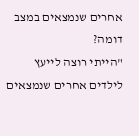אחרים שנמצאים במצב דומה?
"הייתי רוצה לייעץ לילדים אחרים שנמצאים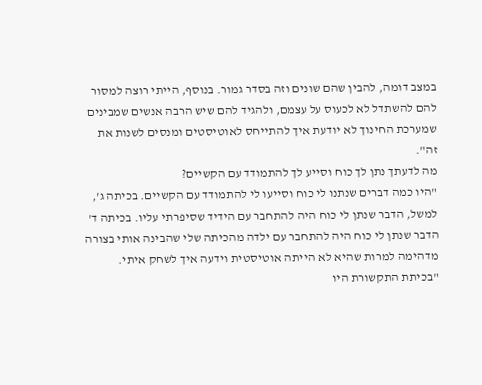במצב דומה, להבין שהם שונים וזה בסדר גמור. בנוסף, הייתי רוצה למסור להם להשתדל לא לכעוס על עצמם, ולהגיד להם שיש הרבה אנשים שמבינים שמערכת החינוך לא יודעת איך להתייחס לאוטיסטים ומנסים לשנות את זה".
מה לדעתך נתן לך כוח וסייע לך להתמודד עם הקשיים?
"היו כמה דברים שנתנו לי כוח וסייעו לי להתמודד עם הקשיים. בכיתה ג', למשל, הדבר שנתן לי כוח היה להתחבר עם הידיד שסיפרתי עליו. בכיתה ד' הדבר שנתן לי כוח היה להתחבר עם ילדה מהכיתה שלי שהבינה אותי בצורה מדהימה למרות שהיא לא הייתה אוטיסטית וידעה איך לשחק איתי.
"בכיתת התקשורת היו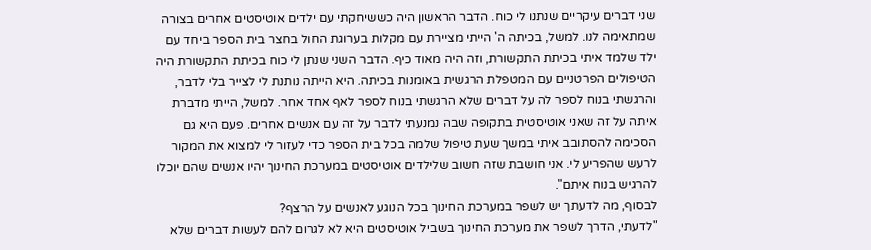שני דברים עיקריים שנתנו לי כוח. הדבר הראשון היה כששיחקתי עם ילדים אוטיסטים אחרים בצורה שמתאימה לנו. למשל, בכיתה ה' הייתי מציירת עם מקלות בערוגת החול בחצר בית הספר ביחד עם ילד שלמד איתי בכיתת התקשורת, וזה היה מאוד כיף. הדבר השני שנתן לי כוח בכיתת התקשורת היה הטיפולים הפרטניים עם המטפלת הרגשית באומנות בכיתה. היא הייתה נותנת לי לצייר בלי לדבר, והרגשתי בנוח לספר לה על דברים שלא הרגשתי בנוח לספר לאף אחד אחר. למשל, הייתי מדברת איתה על זה שאני אוטיסטית בתקופה שבה נמנעתי לדבר על זה עם אנשים אחרים. פעם היא גם הסכימה להסתובב איתי במשך שעת טיפול שלמה בכל בית הספר כדי לעזור לי למצוא את המקור לרעש שהפריע לי. אני חושבת שזה חשוב שלילדים אוטיסטים במערכת החינוך יהיו אנשים שהם יוכלו להרגיש בנוח איתם".
לבסוף, מה לדעתך יש לשפר במערכת החינוך בכל הנוגע לאנשים על הרצף?
"לדעתי, הדרך לשפר את מערכת החינוך בשביל אוטיסטים היא לא לגרום להם לעשות דברים שלא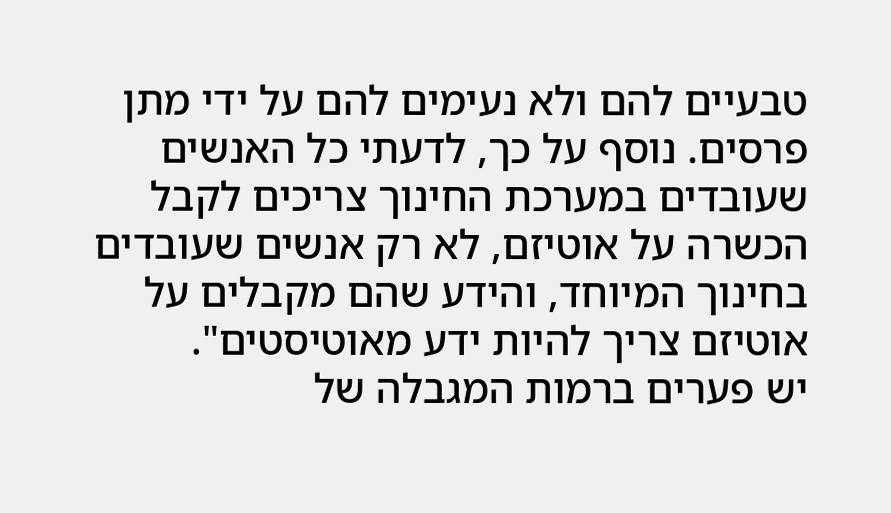טבעיים להם ולא נעימים להם על ידי מתן פרסים. נוסף על כך, לדעתי כל האנשים שעובדים במערכת החינוך צריכים לקבל הכשרה על אוטיזם, לא רק אנשים שעובדים בחינוך המיוחד, והידע שהם מקבלים על אוטיזם צריך להיות ידע מאוטיסטים".
יש פערים ברמות המגבלה של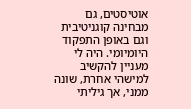אוטיסטים, גם מבחינה קוגניטיבית וגם באופן התפקוד היומיומי. היה לי מעניין להקשיב למישהי אחרת, שונה ממני, אך גיליתי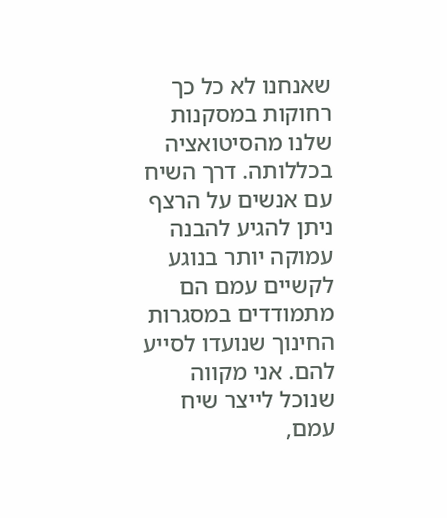שאנחנו לא כל כך רחוקות במסקנות שלנו מהסיטואציה בכללותה. דרך השיח עם אנשים על הרצף ניתן להגיע להבנה עמוקה יותר בנוגע לקשיים עמם הם מתמודדים במסגרות החינוך שנועדו לסייע להם. אני מקווה שנוכל לייצר שיח עמם,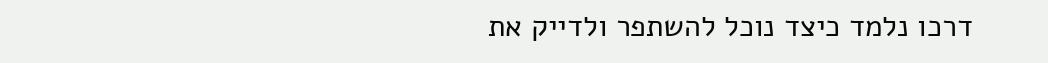דרכו נלמד כיצד נוכל להשתפר ולדייק את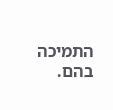התמיכה בהם.